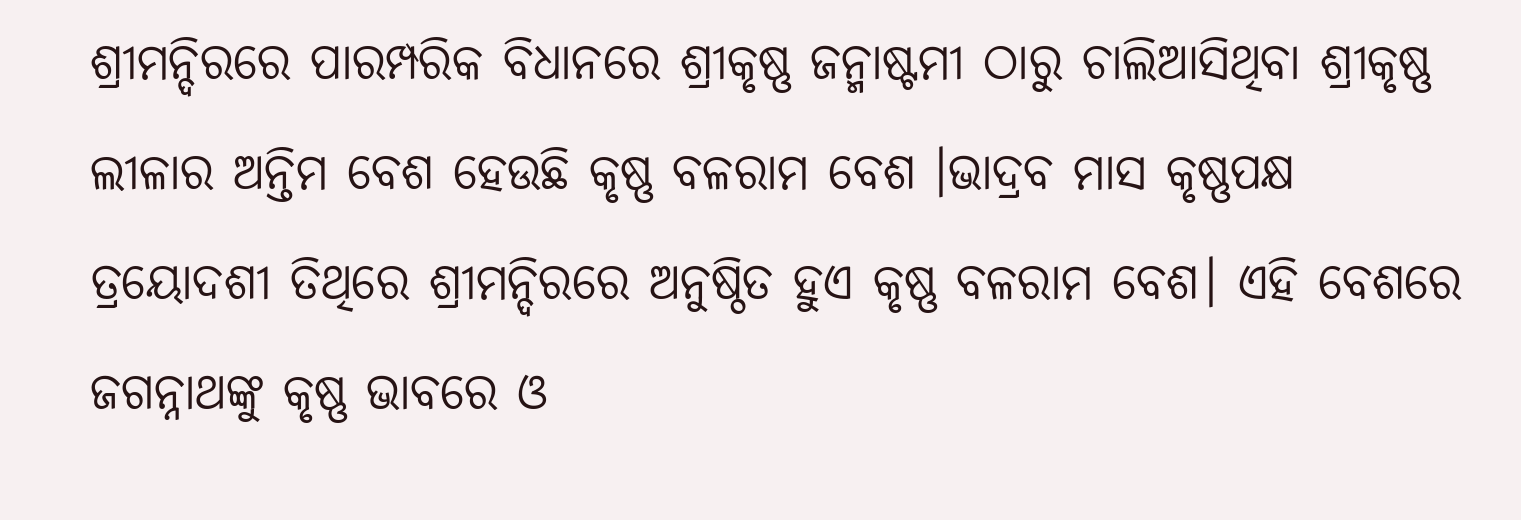ଶ୍ରୀମନ୍ଦିରରେ ପାରମ୍ପରିକ ବିଧାନରେ ଶ୍ରୀକୃଷ୍ଣ ଜନ୍ମାଷ୍ଟମୀ ଠାରୁ ଚାଲିଆସିଥିବା ଶ୍ରୀକୃଷ୍ଣ ଲୀଳାର ଅନ୍ତିମ ବେଶ ହେଉଛି କୃଷ୍ଣ ବଳରାମ ବେଶ ।ଭାଦ୍ରବ ମାସ କୃଷ୍ଣପକ୍ଷ ତ୍ରୟୋଦଶୀ ତିଥିରେ ଶ୍ରୀମନ୍ଦିରରେ ଅନୁଷ୍ଠିତ ହୁଏ କୃଷ୍ଣ ବଳରାମ ବେଶ। ଏହି ବେଶରେ ଜଗନ୍ନାଥଙ୍କୁ କୃଷ୍ଣ ଭାବରେ ଓ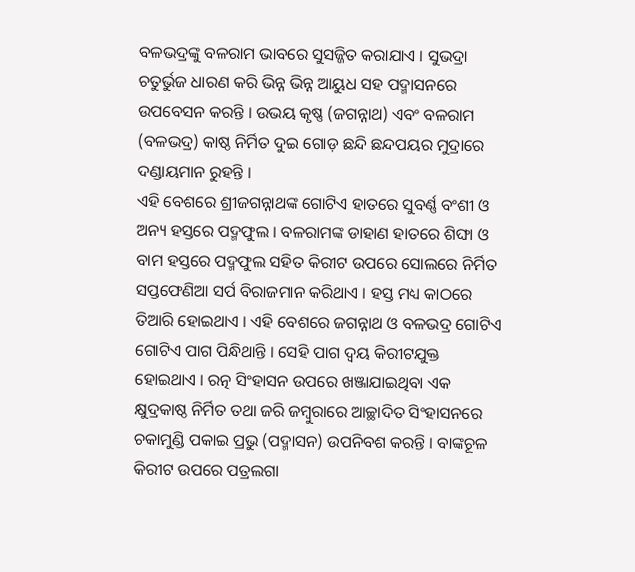ବଳଭଦ୍ରଙ୍କୁ ବଳରାମ ଭାବରେ ସୁସଜ୍ଜିତ କରାଯାଏ । ସୁଭଦ୍ରା ଚତୁର୍ଭୁଜ ଧାରଣ କରି ଭିନ୍ନ ଭିନ୍ନ ଆୟୁଧ ସହ ପଦ୍ମାସନରେ ଉପବେସନ କରନ୍ତି । ଉଭୟ କୃଷ୍ଣ (ଜଗନ୍ନାଥ) ଏବଂ ବଳରାମ (ବଳଭଦ୍ର) କାଷ୍ଠ ନିର୍ମିତ ଦୁଇ ଗୋଡ଼ ଛନ୍ଦି ଛନ୍ଦପୟର ମୁଦ୍ରାରେ ଦଣ୍ଡାୟମାନ ରୁହନ୍ତି ।
ଏହି ବେଶରେ ଶ୍ରୀଜଗନ୍ନାଥଙ୍କ ଗୋଟିଏ ହାତରେ ସୁବର୍ଣ୍ଣ ବଂଶୀ ଓ ଅନ୍ୟ ହସ୍ତରେ ପଦ୍ମଫୁଲ । ବଳରାମଙ୍କ ଡାହାଣ ହାତରେ ଶିଙ୍ଘା ଓ ବାମ ହସ୍ତରେ ପଦ୍ମଫୁଲ ସହିତ କିରୀଟ ଉପରେ ସୋଲରେ ନିର୍ମିତ ସପ୍ତଫେଣିଆ ସର୍ପ ବିରାଜମାନ କରିଥାଏ । ହସ୍ତ ମଧ୍ୟ କାଠରେ ତିଆରି ହୋଇଥାଏ । ଏହି ବେଶରେ ଜଗନ୍ନାଥ ଓ ବଳଭଦ୍ର ଗୋଟିଏ ଗୋଟିଏ ପାଗ ପିନ୍ଧିଥାନ୍ତି । ସେହି ପାଗ ଦ୍ୱୟ କିରୀଟଯୁକ୍ତ ହୋଇଥାଏ । ରତ୍ନ ସିଂହାସନ ଉପରେ ଖଞ୍ଜାଯାଇଥିବା ଏକ କ୍ଷୁଦ୍ରକାଷ୍ଠ ନିର୍ମିତ ତଥା ଜରି ଜମ୍ବୁରାରେ ଆଚ୍ଛାଦିତ ସିଂହାସନରେ ଚକାମୁଣ୍ଡି ପକାଇ ପ୍ରଭୁ (ପଦ୍ମାସନ) ଉପନିବଶ କରନ୍ତି । ବାଙ୍କଚୂଳ କିରୀଟ ଉପରେ ପତ୍ରଲଗା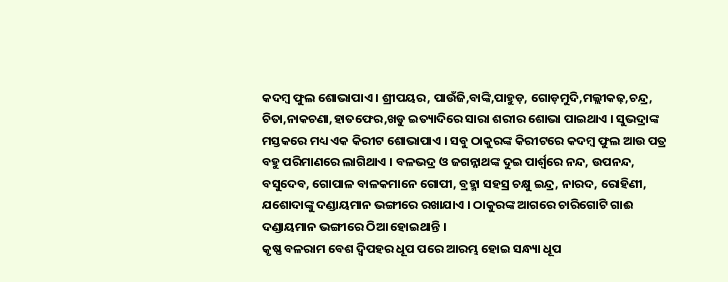କଦମ୍ବ ଫୁଲ ଶୋଭାପାଏ । ଶ୍ରୀପୟର, ପାଉଁଜି,ବାଙ୍କି,ପାହୁଡ଼, ଗୋଡ଼ମୁଦି,ମଲ୍ଲୀକଢ଼,ଚନ୍ଦ୍ର, ଚିତା,ନାକଚଣା,ହାତଫେର,ଖଡୁ ଇତ୍ୟାଦିରେ ସାରା ଶରୀର ଶୋଭା ପାଇଥାଏ । ସୁଭଦ୍ରାଙ୍କ ମସ୍ତକରେ ମଧ୍ୟ ଏକ କିରୀଟ ଶୋଭାପାଏ । ସବୁ ଠାକୁରଙ୍କ କିରୀଟରେ କଦମ୍ବ ଫୁଲ ଆଉ ପତ୍ର ବହୁ ପରିମାଣରେ ଲାଗିଥାଏ । ବଳଭଦ୍ର ଓ ଜଗନ୍ନାଥଙ୍କ ଦୁଇ ପାର୍ଶ୍ୱରେ ନନ୍ଦ, ଉପନନ୍ଦ, ବସୁଦେବ, ଗୋପାଳ ବାଳକମାନେ ଗୋପୀ, ବ୍ରହ୍ମା ସହସ୍ର ଚକ୍ଷୁ ଇନ୍ଦ୍ର, ନାରଦ, ରୋହିଣୀ, ଯଶୋଦାଙ୍କୁ ଦଣ୍ଡାୟମାନ ଭଙ୍ଗୀରେ ରଖାଯାଏ । ଠାକୁରଙ୍କ ଆଗରେ ଚାରିଗୋଟି ଗାଈ ଦଣ୍ଡାୟମାନ ଭଙ୍ଗୀରେ ଠିଆ ହୋଇଥାନ୍ତି ।
କୃଷ୍ଣ ବଳରାମ ବେଶ ଦ୍ୱିପହର ଧୂପ ପରେ ଆରମ୍ଭ ହୋଇ ସନ୍ଧ୍ୟା ଧୂପ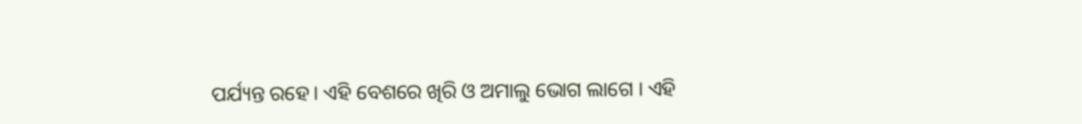ପର୍ଯ୍ୟନ୍ତ ରହେ। ଏହି ବେଶରେ ଖିରି ଓ ଅମାଲୁ ଭୋଗ ଲାଗେ । ଏହି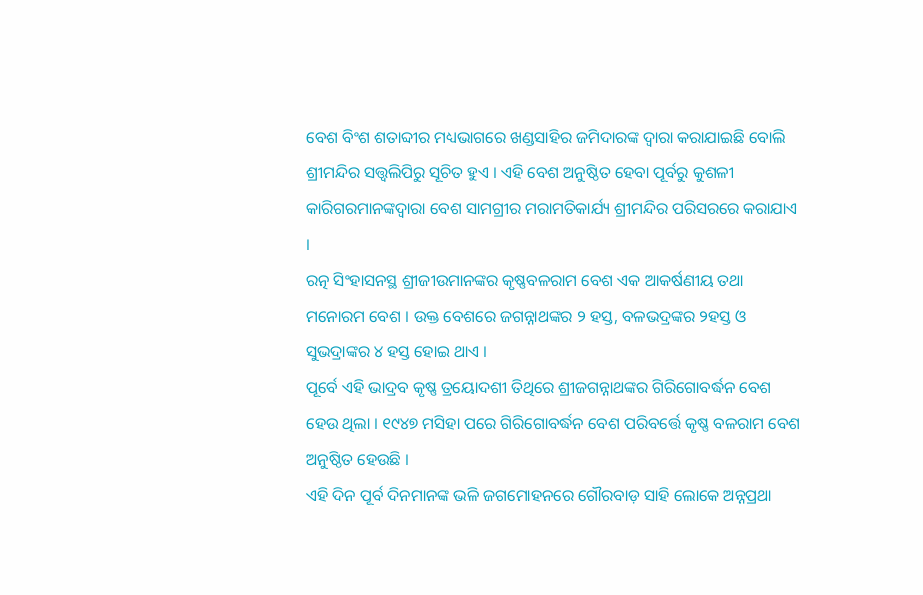ବେଶ ବିଂଶ ଶତାବ୍ଦୀର ମଧ୍ୟଭାଗରେ ଖଣ୍ଡସାହିର ଜମିଦାରଙ୍କ ଦ୍ୱାରା କରାଯାଇଛି ବୋଲି ଶ୍ରୀମନ୍ଦିର ସତ୍ତ୍ୱଲିପିରୁ ସୂଚିତ ହୁଏ । ଏହି ବେଶ ଅନୁଷ୍ଠିତ ହେବା ପୂର୍ବରୁ କୁଶଳୀ କାରିଗରମାନଙ୍କଦ୍ୱାରା ବେଶ ସାମଗ୍ରୀର ମରାମତିକାର୍ଯ୍ୟ ଶ୍ରୀମନ୍ଦିର ପରିସରରେ କରାଯାଏ ।
ରତ୍ନ ସିଂହାସନସ୍ଥ ଶ୍ରୀଜୀଉମାନଙ୍କର କୃଷ୍ଣବଳରାମ ବେଶ ଏକ ଆକର୍ଷଣୀୟ ତଥା ମନୋରମ ବେଶ । ଉକ୍ତ ବେଶରେ ଜଗନ୍ନାଥଙ୍କର ୨ ହସ୍ତ, ବଳଭଦ୍ରଙ୍କର ୨ହସ୍ତ ଓ ସୁଭଦ୍ରାଙ୍କର ୪ ହସ୍ତ ହୋଇ ଥାଏ ।
ପୂର୍ବେ ଏହି ଭାଦ୍ରବ କୃଷ୍ଣ ତ୍ରୟୋଦଶୀ ତିଥିରେ ଶ୍ରୀଜଗନ୍ନାଥଙ୍କର ଗିରିଗୋବର୍ଦ୍ଧନ ବେଶ ହେଉ ଥିଲା । ୧୯୪୭ ମସିହା ପରେ ଗିରିଗୋବର୍ଦ୍ଧନ ବେଶ ପରିବର୍ତ୍ତେ କୃଷ୍ଣ ବଳରାମ ବେଶ ଅନୁଷ୍ଠିତ ହେଉଛି ।
ଏହି ଦିନ ପୂର୍ବ ଦିନମାନଙ୍କ ଭଳି ଜଗମୋହନରେ ଗୌରବାଡ଼ ସାହି ଲୋକେ ଅନ୍ନପ୍ରଥା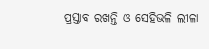ପ୍ରସ୍ତାବ ରଖନ୍ତି ଓ ସେହିଭଳି ଲୀଳା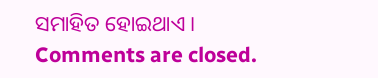ସମାହିତ ହୋଇଥାଏ ।
Comments are closed.